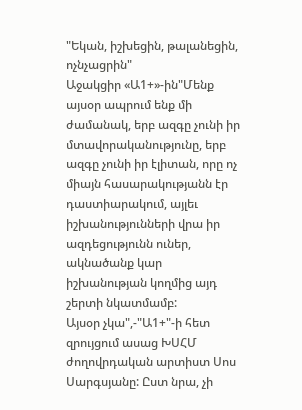"Եկան, իշխեցին, թալանեցին, ոչնչացրին"
Աջակցիր «Ա1+»-ին"Մենք այսօր ապրում ենք մի ժամանակ, երբ ազգը չունի իր մտավորականությունը, երբ ազգը չունի իր էլիտան, որը ոչ միայն հասարակությանն էր դաստիարակում, այլեւ իշխանությունների վրա իր ազդեցությունն ուներ, ակնածանք կար իշխանության կողմից այդ շերտի նկատմամբ:
Այսօր չկա",-"Ա1+"-ի հետ զրույցում ասաց ԽՍՀՄ ժողովրդական արտիստ Սոս Սարգսյանը: Ըստ նրա, չի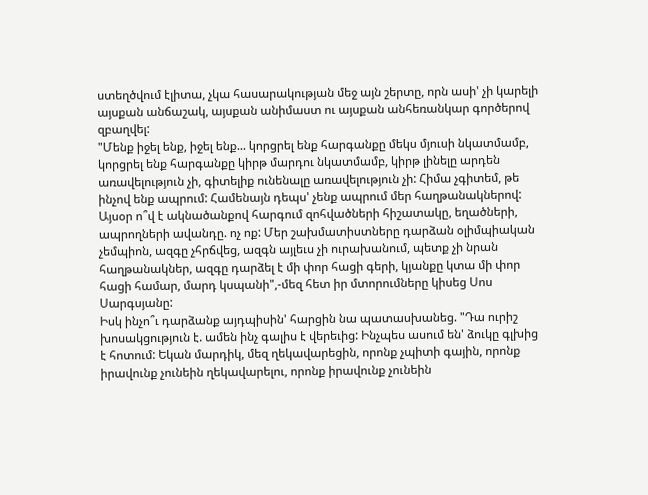ստեղծվում էլիտա, չկա հասարակության մեջ այն շերտը, որն ասի' չի կարելի այսքան անճաշակ, այսքան անիմաստ ու այսքան անհեռանկար գործերով զբաղվել:
"Մենք իջել ենք, իջել ենք... կորցրել ենք հարգանքը մեկս մյուսի նկատմամբ, կորցրել ենք հարգանքը կիրթ մարդու նկատմամբ, կիրթ լինելը արդեն առավելություն չի, գիտելիք ունենալը առավելություն չի: Հիմա չգիտեմ, թե ինչով ենք ապրում: Համենայն դեպս' չենք ապրում մեր հաղթանակներով: Այսօր ո՞վ է ակնածանքով հարգում զոհվածների հիշատակը, եղածների, ապրողների ավանդը. ոչ ոք: Մեր շախմատիստները դարձան օլիմպիական չեմպիոն, ազգը չհրճվեց, ազգն այլեւս չի ուրախանում, պետք չի նրան հաղթանակներ, ազգը դարձել է մի փոր հացի գերի, կյանքը կտա մի փոր հացի համար, մարդ կսպանի",-մեզ հետ իր մտորումները կիսեց Սոս Սարգսյանը:
Իսկ ինչո՞ւ դարձանք այդպիսին' հարցին նա պատասխանեց. "Դա ուրիշ խոսակցություն է. ամեն ինչ գալիս է վերեւից: Ինչպես ասում են' ձուկը գլխից է հոտում: Եկան մարդիկ, մեզ ղեկավարեցին, որոնք չպիտի գային, որոնք իրավունք չունեին ղեկավարելու, որոնք իրավունք չունեին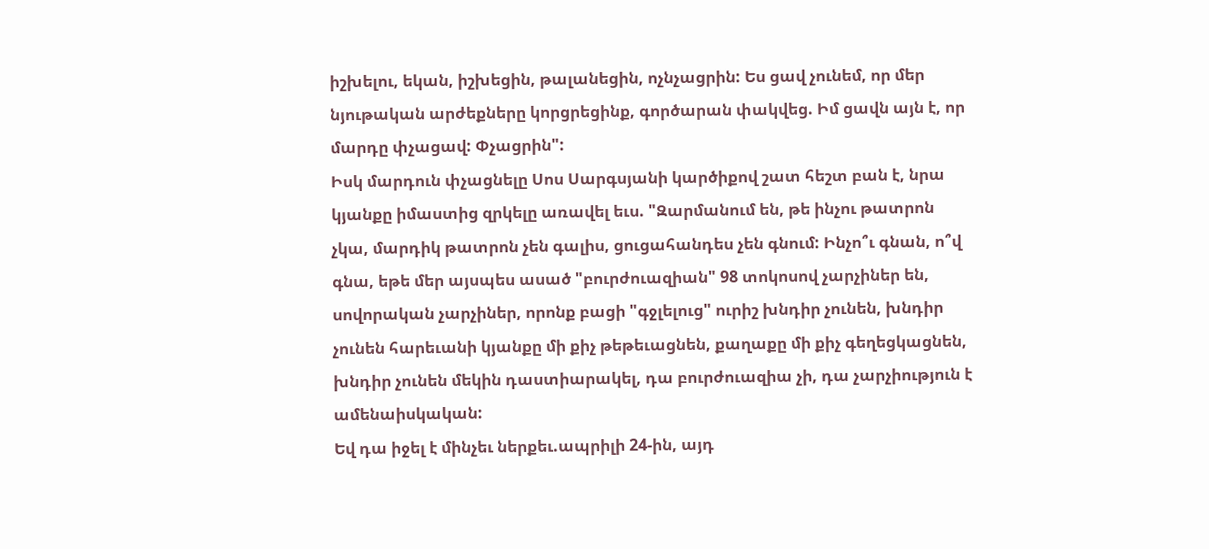իշխելու, եկան, իշխեցին, թալանեցին, ոչնչացրին: Ես ցավ չունեմ, որ մեր նյութական արժեքները կորցրեցինք, գործարան փակվեց. Իմ ցավն այն է, որ մարդը փչացավ: Փչացրին":
Իսկ մարդուն փչացնելը Սոս Սարգսյանի կարծիքով շատ հեշտ բան է, նրա կյանքը իմաստից զրկելը առավել եւս. "Զարմանում են, թե ինչու թատրոն չկա, մարդիկ թատրոն չեն գալիս, ցուցահանդես չեն գնում: Ինչո՞ւ գնան, ո՞վ գնա, եթե մեր այսպես ասած "բուրժուազիան" 98 տոկոսով չարչիներ են, սովորական չարչիներ, որոնք բացի "գջլելուց" ուրիշ խնդիր չունեն, խնդիր չունեն հարեւանի կյանքը մի քիչ թեթեւացնեն, քաղաքը մի քիչ գեղեցկացնեն, խնդիր չունեն մեկին դաստիարակել, դա բուրժուազիա չի, դա չարչիություն է ամենաիսկական:
Եվ դա իջել է մինչեւ ներքեւ.ապրիլի 24-ին, այդ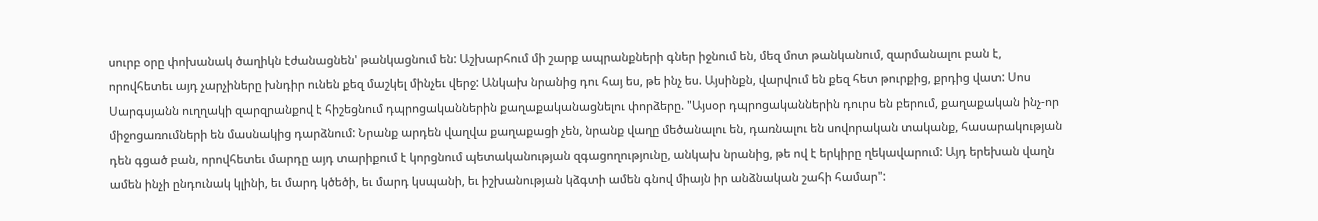սուրբ օրը փոխանակ ծաղիկն էժանացնեն' թանկացնում են: Աշխարհում մի շարք ապրանքների գներ իջնում են, մեզ մոտ թանկանում, զարմանալու բան է, որովհետեւ այդ չարչիները խնդիր ունեն քեզ մաշկել մինչեւ վերջ: Անկախ նրանից դու հայ ես, թե ինչ ես. Այսինքն, վարվում են քեզ հետ թուրքից, քրդից վատ: Սոս Սարգսյանն ուղղակի զարզրանքով է հիշեցնում դպրոցականներին քաղաքականացնելու փորձերը. "Այսօր դպրոցականներին դուրս են բերում, քաղաքական ինչ-որ միջոցառումների են մասնակից դարձնում: Նրանք արդեն վաղվա քաղաքացի չեն, նրանք վաղը մեծանալու են, դառնալու են սովորական տականք, հասարակության դեն գցած բան, որովհետեւ մարդը այդ տարիքում է կորցնում պետականության զգացողությունը, անկախ նրանից, թե ով է երկիրը ղեկավարում: Այդ երեխան վաղն ամեն ինչի ընդունակ կլինի, եւ մարդ կծեծի, եւ մարդ կսպանի, եւ իշխանության կձգտի ամեն գնով միայն իր անձնական շահի համար":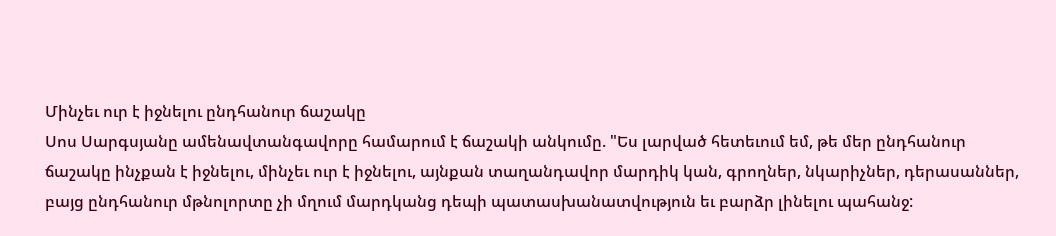Մինչեւ ուր է իջնելու ընդհանուր ճաշակը
Սոս Սարգսյանը ամենավտանգավորը համարում է ճաշակի անկումը. "Ես լարված հետեւում եմ, թե մեր ընդհանուր ճաշակը ինչքան է իջնելու, մինչեւ ուր է իջնելու, այնքան տաղանդավոր մարդիկ կան, գրողներ, նկարիչներ, դերասաններ, բայց ընդհանուր մթնոլորտը չի մղում մարդկանց դեպի պատասխանատվություն եւ բարձր լինելու պահանջ: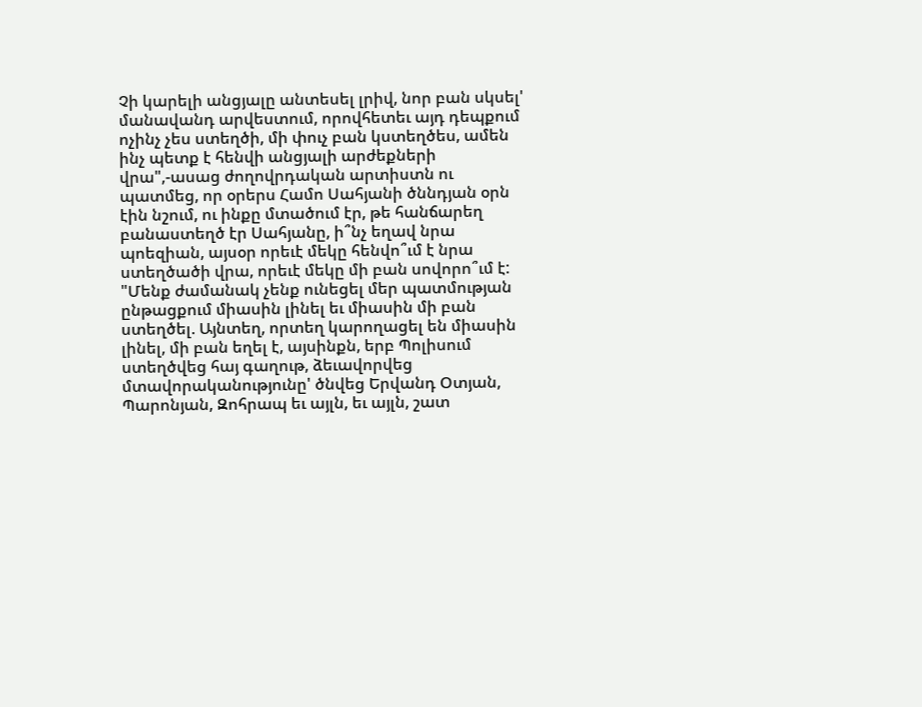Չի կարելի անցյալը անտեսել լրիվ, նոր բան սկսել' մանավանդ արվեստում, որովհետեւ այդ դեպքում ոչինչ չես ստեղծի, մի փուչ բան կստեղծես, ամեն ինչ պետք է հենվի անցյալի արժեքների վրա",-ասաց ժողովրդական արտիստն ու պատմեց, որ օրերս Համո Սահյանի ծննդյան օրն էին նշում, ու ինքը մտածում էր, թե հանճարեղ բանաստեղծ էր Սահյանը, ի՞նչ եղավ նրա պոեզիան, այսօր որեւէ մեկը հենվո՞ւմ է նրա ստեղծածի վրա, որեւէ մեկը մի բան սովորո՞ւմ է:
"Մենք ժամանակ չենք ունեցել մեր պատմության ընթացքում միասին լինել եւ միասին մի բան ստեղծել. Այնտեղ, որտեղ կարողացել են միասին լինել, մի բան եղել է, այսինքն, երբ Պոլիսում ստեղծվեց հայ գաղութ, ձեւավորվեց մտավորականությունը' ծնվեց Երվանդ Օտյան, Պարոնյան, Զոհրապ եւ այլն, եւ այլն, շատ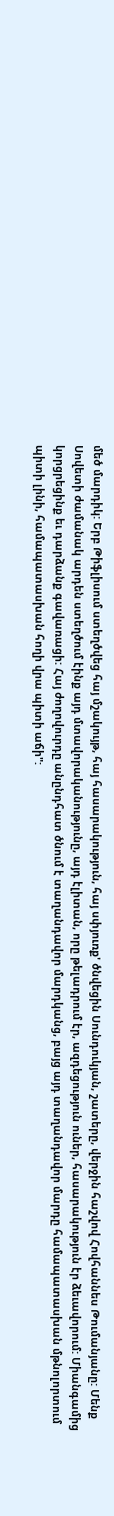մեծ մարդիկ: Երբ Թիֆլիսում ստեղծվեց հայ մշակույթ, հայ հասարակություն, հայ սփյուռք' ծնվեցին Սունդուկյան, շատերը, վերջին հաշվով Հովհաննես Թումանյանը: Մենք Սովետի ժամանակ արդեն ստեղծում էինք այդ մտավորականությունը, այդ էլիտան, որը թելադրում էր, ազդեցություն ուներ, հասարակություն էր ձեւավորում: Միանգամից կորցրեցինք եւ դարձանք գավառացի: Հայ ժողովուրդը անընդհատ ծնում է տաղանդավոր մարդկանց, բայց այդ տաղանդավոր մարդը համապատասխան մթնոլորտում պիտի լինի, համապատասխան հողի վրա պիտի աճի":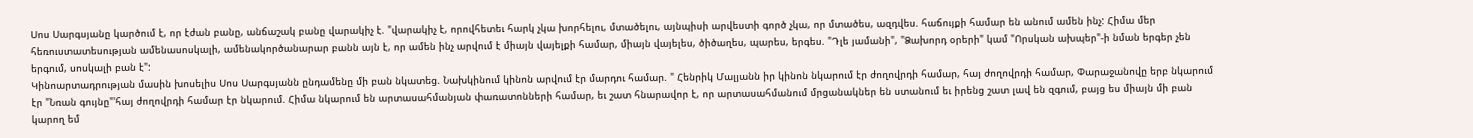Սոս Սարգսյանը կարծում է, որ էժան բանը, անճաշակ բանը վարակիչ է. "վարակիչ է, որովհետեւ հարկ չկա խորհելու, մտածելու, այնպիսի արվեստի գործ չկա, որ մտածես, ազդվես. հաճույքի համար են անում ամեն ինչ: Հիմա մեր հեռուստատեսության ամենասոսկալի, ամենակործանարար բանն այն է, որ ամեն ինչ արվում է միայն վայելքի համար, միայն վայելես, ծիծաղես, պարես, երգես. "Դլե յամանի", "Ձախորդ օրերի" կամ "Որսկան ախպեր"-ի նման երգեր չեն երգում, սոսկալի բան է":
Կինոարտադրության մասին խոսելիս Սոս Սարգսյանն ընդամենը մի բան նկատեց. Նախկինում կինոն արվում էր մարդու համար. " Հենրիկ Մալյանն իր կինոն նկարում էր ժողովրդի համար, հայ ժողովրդի համար, Փարաջանովը երբ նկարում էր "Նռան գույնը"'հայ ժողովրդի համար էր նկարում. Հիմա նկարում են արտասահմանյան փառատոնների համար, եւ շատ հնարավոր է, որ արտասահմանում մրցանակներ են ստանում եւ իրենց շատ լավ են զգում, բայց ես միայն մի բան կարող եմ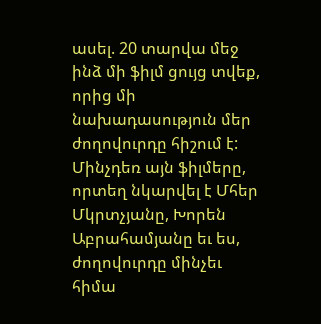ասել. 20 տարվա մեջ ինձ մի ֆիլմ ցույց տվեք, որից մի նախադասություն մեր ժողովուրդը հիշում է: Մինչդեռ այն ֆիլմերը, որտեղ նկարվել է Մհեր Մկրտչյանը, Խորեն Աբրահամյանը եւ ես, ժողովուրդը մինչեւ հիմա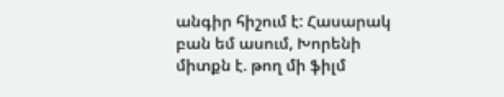անգիր հիշում է: Հասարակ բան եմ ասում, Խորենի միտքն է. թող մի ֆիլմ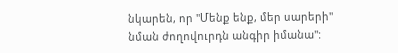նկարեն, որ "Մենք ենք, մեր սարերի" նման ժողովուրդն անգիր իմանա":